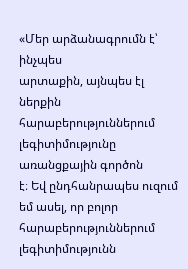«Մեր արձանագրումն է՝ ինչպես
արտաքին, այնպես էլ ներքին հարաբերություններում լեգիտիմությունը առանցքային գործոն
է։ Եվ ընդհանրապես ուզում եմ ասել, որ բոլոր հարաբերություններում լեգիտիմությունն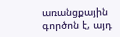առանցքային գործոն է, այդ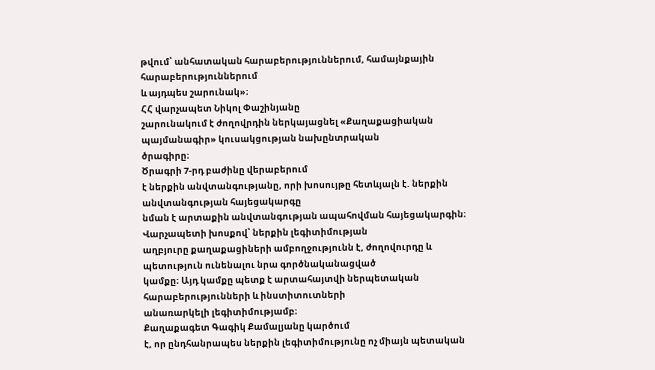թվում՝ անհատական հարաբերություններում, համայնքային հարաբերություններում
և այդպես շարունակ»։
ՀՀ վարչապետ Նիկոլ Փաշինյանը
շարունակում է ժողովրդին ներկայացնել «Քաղաքացիական պայմանագիր» կուսակցության նախընտրական
ծրագիրը։
Ծրագրի 7-րդ բաժինը վերաբերում
է ներքին անվտանգությանը, որի խոսույթը հետևյալն է. ներքին անվտանգության հայեցակարգը
նման է արտաքին անվտանգության ապահովման հայեցակարգին։
Վարչապետի խոսքով՝ ներքին լեգիտիմության
աղբյուրը քաղաքացիների ամբողջությունն է, ժողովուրդը և պետություն ունենալու նրա գործնականացված
կամքը։ Այդ կամքը պետք է արտահայտվի ներպետական հարաբերությունների և ինստիտուտների
անառարկելի լեգիտիմությամբ։
Քաղաքագետ Գագիկ Քամալյանը կարծում
է, որ ընդհանրապես ներքին լեգիտիմությունը ոչ միայն պետական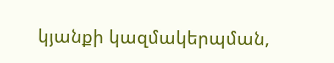կյանքի կազմակերպման,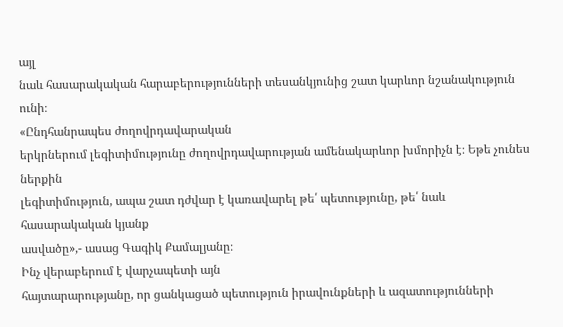այլ
նաև հասարակական հարաբերությունների տեսանկյունից շատ կարևոր նշանակություն ունի։
«Ընդհանրապես ժողովրդավարական
երկրներում լեգիտիմությունը ժողովրդավարության ամենակարևոր խմորիչն է։ Եթե չունես ներքին
լեգիտիմություն, ապա շատ դժվար է կառավարել թե՛ պետությունը, թե՛ նաև հասարակական կյանք
ասվածը»,- ասաց Գագիկ Քամալյանը։
Ինչ վերաբերում է վարչապետի այն
հայտարարությանը, որ ցանկացած պետություն իրավունքների և ազատությունների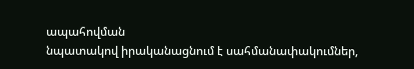ապահովման
նպատակով իրականացնում է սահմանափակումներ,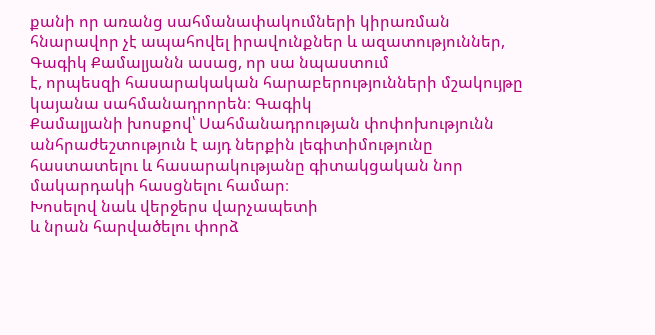քանի որ առանց սահմանափակումների կիրառման
հնարավոր չէ ապահովել իրավունքներ և ազատություններ, Գագիկ Քամալյանն ասաց, որ սա նպաստում
է, որպեսզի հասարակական հարաբերությունների մշակույթը կայանա սահմանադրորեն։ Գագիկ
Քամալյանի խոսքով՝ Սահմանադրության փոփոխությունն անհրաժեշտություն է այդ ներքին լեգիտիմությունը
հաստատելու և հասարակությանը գիտակցական նոր մակարդակի հասցնելու համար։
Խոսելով նաև վերջերս վարչապետի
և նրան հարվածելու փորձ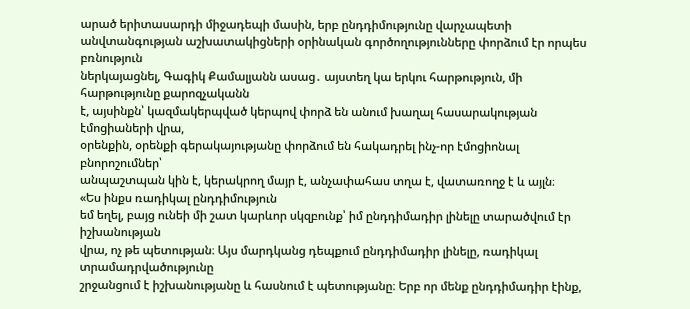արած երիտասարդի միջադեպի մասին, երբ ընդդիմությունը վարչապետի
անվտանգության աշխատակիցների օրինական գործողությունները փորձում էր որպես բռնություն
ներկայացնել, Գագիկ Քամալյանն ասաց․ այստեղ կա երկու հարթություն, մի հարթությունը քարոզչականն
է, այսինքն՝ կազմակերպված կերպով փորձ են անում խաղալ հասարակության էմոցիաների վրա,
օրենքին, օրենքի գերակայությանը փորձում են հակադրել ինչ-որ էմոցիոնալ բնորոշումներ՝
անպաշտպան կին է, կերակրող մայր է, անչափահաս տղա է, վատառողջ է և այլն։
«Ես ինքս ռադիկալ ընդդիմություն
եմ եղել, բայց ունեի մի շատ կարևոր սկզբունք՝ իմ ընդդիմադիր լինելը տարածվում էր իշխանության
վրա, ոչ թե պետության։ Այս մարդկանց դեպքում ընդդիմադիր լինելը, ռադիկալ տրամադրվածությունը
շրջանցում է իշխանությանը և հասնում է պետությանը։ Երբ որ մենք ընդդիմադիր էինք,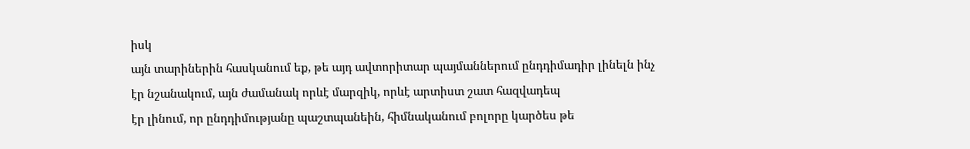իսկ
այն տարիներին հասկանում եք, թե այդ ավտորիտար պայմաններում ընդդիմադիր լինելն ինչ
էր նշանակում, այն ժամանակ որևէ մարզիկ, որևէ արտիստ շատ հազվադեպ
էր լինում, որ ընդդիմությանը պաշտպանեին, հիմնականում բոլորը կարծես թե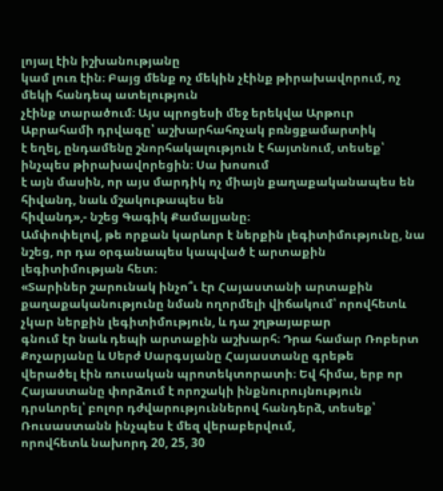լոյալ էին իշխանությանը
կամ լուռ էին։ Բայց մենք ոչ մեկին չէինք թիրախավորում, ոչ մեկի հանդեպ ատելություն
չէինք տարածում։ Այս պրոցեսի մեջ երեկվա Արթուր Աբրահամի դրվագը՝ աշխարհահռչակ բռնցքամարտիկ
է եղել, ընդամենը շնորհակալություն է հայտնում, տեսեք՝ ինչպես թիրախավորեցին։ Սա խոսում
է այն մասին, որ այս մարդիկ ոչ միայն քաղաքականապես են հիվանդ, նաև մշակութապես են
հիվանդ»,- նշեց Գագիկ Քամալյանը։
Ամփոփելով, թե որքան կարևոր է ներքին լեգիտիմությունը, նա նշեց, որ դա օրգանապես կապված է արտաքին լեգիտիմության հետ։
«Տարիներ շարունակ ինչո՞ւ էր Հայաստանի արտաքին
քաղաքականությունը նման ողորմելի վիճակում՝ որովհետև չկար ներքին լեգիտիմություն, և դա շղթայաբար
գնում էր նաև դեպի արտաքին աշխարհ։ Դրա համար Ռոբերտ Քոչարյանը և Սերժ Սարգսյանը Հայաստանը գրեթե
վերածել էին ռուսական պրոտեկտորատի։ Եվ հիմա, երբ որ Հայաստանը փորձում է որոշակի ինքնուրույնություն
դրսևորել՝ բոլոր դժվարություններով հանդերձ, տեսեք՝ Ռուսաստանն ինչպես է մեզ վերաբերվում,
որովհետև նախորդ 20, 25, 30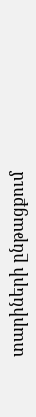տարիների ընթացքում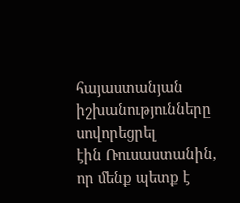հայաստանյան իշխանությունները սովորեցրել
էին Ռուսաստանին, որ մենք պետք է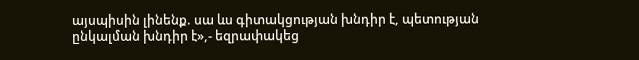այսպիսին լինենք. սա ևս գիտակցության խնդիր է, պետության
ընկալման խնդիր է»,- եզրափակեց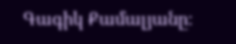Գագիկ Քամալյանը։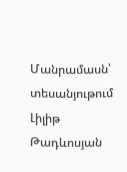Մանրամասն՝ տեսանյութում
Լիլիթ Թադևոսյան